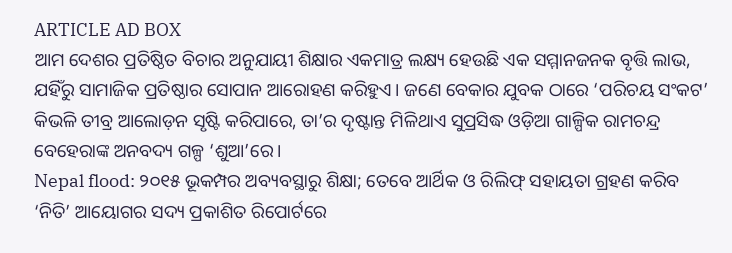ARTICLE AD BOX
ଆମ ଦେଶର ପ୍ରତିଷ୍ଠିତ ବିଚାର ଅନୁଯାୟୀ ଶିକ୍ଷାର ଏକମାତ୍ର ଲକ୍ଷ୍ୟ ହେଉଛି ଏକ ସମ୍ମାନଜନକ ବୃତ୍ତି ଲାଭ, ଯହିଁରୁ ସାମାଜିକ ପ୍ରତିଷ୍ଠାର ସୋପାନ ଆରୋହଣ କରିହୁଏ। ଜଣେ ବେକାର ଯୁବକ ଠାରେ ‘ପରିଚୟ ସଂକଟ’ କିଭଳି ତୀବ୍ର ଆଲୋଡ଼ନ ସୃଷ୍ଟି କରିପାରେ, ତା’ର ଦୃଷ୍ଟାନ୍ତ ମିଳିଥାଏ ସୁପ୍ରସିଦ୍ଧ ଓଡ଼ିଆ ଗାଳ୍ପିକ ରାମଚନ୍ଦ୍ର ବେହେରାଙ୍କ ଅନବଦ୍ୟ ଗଳ୍ପ ‘ଶୁଆ’ରେ।
Nepal flood: ୨୦୧୫ ଭୂକମ୍ପର ଅବ୍ୟବସ୍ଥାରୁ ଶିକ୍ଷା; ତେବେ ଆର୍ଥିକ ଓ ରିଲିଫ୍ ସହାୟତା ଗ୍ରହଣ କରିବ
‘ନିତି’ ଆୟୋଗର ସଦ୍ୟ ପ୍ରକାଶିତ ରିପୋର୍ଟରେ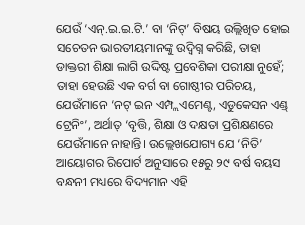ଯେଉଁ ‘ଏନ୍.ଇ.ଇ.ଟି.’ ବା ‘ନିଟ୍’ ବିଷୟ ଉଲ୍ଲିଖିତ ହୋଇ ସଚେତନ ଭାରତୀୟମାନଙ୍କୁ ଉଦ୍ବିଗ୍ନ କରିଛି, ତାହା ଡାକ୍ତରୀ ଶିକ୍ଷା ଲାଗି ଉଦ୍ଦିଷ୍ଟ ପ୍ରବେଶିକା ପରୀକ୍ଷା ନୁହେଁ; ତାହା ହେଉଛି ଏକ ବର୍ଗ ବା ଗୋଷ୍ଠୀର ପରିଚୟ, ଯେଉଁମାନେ ‘ନଟ୍ ଇନ ଏମ୍ପ୍ଲଏମେଣ୍ଟ, ଏଡୁକେସନ ଏଣ୍ଡ୍ ଟ୍ରେନିଂ’, ଅର୍ଥାତ୍ ‘ବୃତ୍ତି, ଶିକ୍ଷା ଓ ଦକ୍ଷତା ପ୍ରଶିକ୍ଷଣରେ ଯେଉଁମାନେ ନାହାନ୍ତି। ଉଲ୍ଲେଖଯୋଗ୍ୟ ଯେ ‘ନିତି’ ଆୟୋଗର ରିପୋର୍ଟ ଅନୁସାରେ ୧୫ରୁ ୨୯ ବର୍ଷ ବୟସ ବନ୍ଧନୀ ମଧ୍ୟରେ ବିଦ୍ୟମାନ ଏହି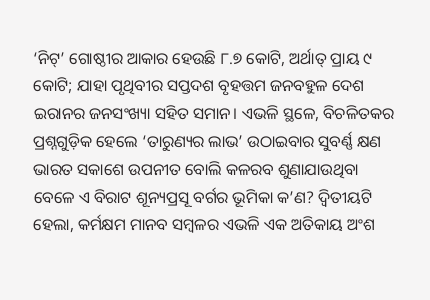‘ନିଟ୍’ ଗୋଷ୍ଠୀର ଆକାର ହେଉଛି ୮.୭ କୋଟି, ଅର୍ଥାତ୍ ପ୍ରାୟ ୯ କୋଟି; ଯାହା ପୃଥିବୀର ସପ୍ତଦଶ ବୃହତ୍ତମ ଜନବହୁଳ ଦେଶ ଇରାନର ଜନସଂଖ୍ୟା ସହିତ ସମାନ। ଏଭଳି ସ୍ଥଳେ, ବିଚଳିତକର ପ୍ରଶ୍ନଗୁଡ଼ିକ ହେଲେ ‘ତାରୁଣ୍ୟର ଲାଭ’ ଉଠାଇବାର ସୁବର୍ଣ୍ଣ କ୍ଷଣ ଭାରତ ସକାଶେ ଉପନୀତ ବୋଲି କଳରବ ଶୁଣାଯାଉଥିବା ବେଳେ ଏ ବିରାଟ ଶୂନ୍ୟପ୍ରସୂ ବର୍ଗର ଭୂମିକା କ’ଣ? ଦ୍ବିତୀୟଟି ହେଲା, କର୍ମକ୍ଷମ ମାନବ ସମ୍ବଳର ଏଭଳି ଏକ ଅତିକାୟ ଅଂଶ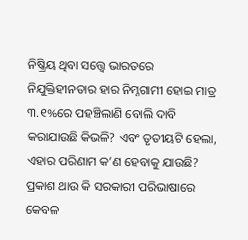ନିଷ୍କ୍ରିୟ ଥିବା ସତ୍ତ୍ବେ ଭାରତରେ ନିଯୁକ୍ତିହୀନତାର ହାର ନିମ୍ନଗାମୀ ହୋଇ ମାତ୍ର ୩.୧%ରେ ପହଞ୍ଚିଲାଣି ବୋଲି ଦାବି କରାଯାଉଛି କିଭଳି? ଏବଂ ତୃତୀୟଟି ହେଲା, ଏହାର ପରିଣାମ କ’ଣ ହେବାକୁ ଯାଉଛି?
ପ୍ରକାଶ ଥାଉ କି ସରକାରୀ ପରିଭାଷାରେ କେବଳ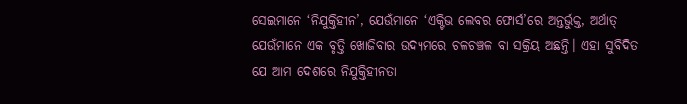ସେଇମାନେ ‘ନିଯୁକ୍ତିହୀନ’, ଯେଉଁମାନେ ‘ଏକ୍ଟିଭ ଲେବର ଫୋର୍ସ’ରେ ଅନ୍ତର୍ଭୁକ୍ତ, ଅର୍ଥାତ୍ ଯେଉଁମାନେ ଏକ ବୃତ୍ତି ଖୋଜିବାର ଉଦ୍ୟମରେ ଚଳଚଞ୍ଚଳ ବା ସକ୍ରିୟ ଅଛନ୍ତି। ଏହା ସୁବିଦିତ ଯେ ଆମ ଦେଶରେ ନିଯୁକ୍ତିହୀନତା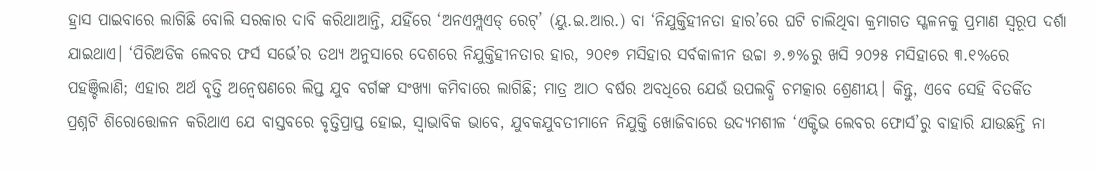ହ୍ରାସ ପାଇବାରେ ଲାଗିଛି ବୋଲି ସରକାର ଦାବି କରିଥାଆନ୍ତି, ଯହିଁରେ ‘ଅନଏମ୍ପ୍ଲଏଡ୍ ରେଟ୍’ (ୟୁ.ଇ.ଆର.) ବା ‘ନିଯୁକ୍ତିହୀନତା ହାର’ରେ ଘଟି ଚାଲିଥିବା କ୍ରମାଗତ ସ୍ଖଳନକୁ ପ୍ରମାଣ ସ୍ବରୂପ ଦର୍ଶା ଯାଇଥାଏ। ‘ପିରିଅଡିକ ଲେବର ଫର୍ସ ସର୍ଭେ’ର ତଥ୍ୟ ଅନୁସାରେ ଦେଶରେ ନିଯୁକ୍ତିହୀନତାର ହାର, ୨୦୧୭ ମସିହାର ସର୍ବକାଳୀନ ଉଚ୍ଚା ୬.୭%ରୁ ଖସି ୨୦୨୫ ମସିହାରେ ୩.୧%ରେ ପହଞ୍ଚିଲାଣି; ଏହାର ଅର୍ଥ ବୃତ୍ତି ଅନ୍ବେଷଣରେ ଲିପ୍ତ ଯୁବ ବର୍ଗଙ୍କ ସଂଖ୍ୟା କମିବାରେ ଲାଗିଛି; ମାତ୍ର ଆଠ ବର୍ଷର ଅବଧିରେ ଯେଉଁ ଉପଲବ୍ଧି ଚମତ୍କାର ଶ୍ରେଣୀୟ। କିନ୍ତୁ, ଏବେ ସେହି ବିତର୍କିତ ପ୍ରଶ୍ନଟି ଶିରୋତ୍ତୋଳନ କରିଥାଏ ଯେ ବାସ୍ତବରେ ବୃତ୍ତିପ୍ରାପ୍ତ ହୋଇ, ସ୍ବାଭାବିକ ଭାବେ, ଯୁବକଯୁବତୀମାନେ ନିଯୁକ୍ତି ଖୋଜିବାରେ ଉଦ୍ୟମଶୀଳ ‘ଏକ୍ଟିଭ ଲେବର ଫୋର୍ସ’ରୁ ବାହାରି ଯାଉଛନ୍ତି ନା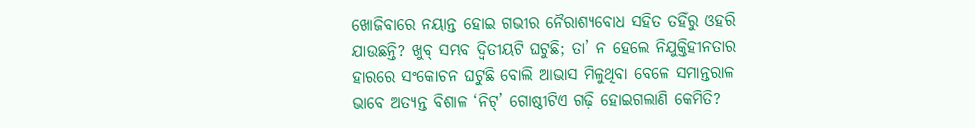ଖୋଜିବାରେ ନୟାନ୍ତ ହୋଇ ଗଭୀର ନୈରାଶ୍ୟବୋଧ ସହିତ ତହିଁରୁ ଓହରି ଯାଉଛନ୍ତି? ଖୁବ୍ ସମ୍ଭବ ଦ୍ବିତୀୟଟି ଘଟୁଛି; ତା’ ନ ହେଲେ ନିଯୁକ୍ତିହୀନତାର ହାରରେ ସଂକୋଚନ ଘଟୁଛି ବୋଲି ଆଭାସ ମିଳୁଥିବା ବେଳେ ସମାନ୍ତରାଳ ଭାବେ ଅତ୍ୟନ୍ତ ବିଶାଳ ‘ନିଟ୍’ ଗୋଷ୍ଠୀଟିଏ ଗଢ଼ି ହୋଇଗଲାଣି କେମିତି?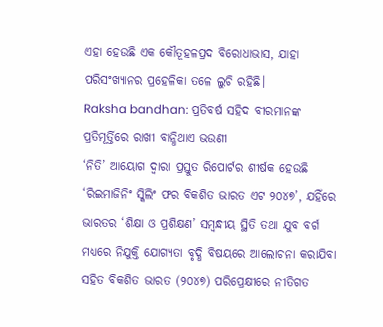ଏହା ହେଉଛି ଏକ କୌତୂହଳପ୍ରଦ ବିରୋଧାଭାସ, ଯାହା ପରିସଂଖ୍ୟାନର ପ୍ରହେଳିକା ତଳେ ଲୁଚି ରହିଛି।
Raksha bandhan: ପ୍ରତିବର୍ଷ ସହିଦ ବୀରମାନଙ୍କ ପ୍ରତିମୂର୍ତ୍ତିରେ ରାଖୀ ବାନ୍ଧିଥାଏ ଭଉଣୀ
‘ନିତି’ ଆୟୋଗ ଦ୍ବାରା ପ୍ରସ୍ତୁତ ରିପୋର୍ଟର ଶୀର୍ଷକ ହେଉଛି ‘ରିଇମାଜିନିଂ ସ୍କିଲିଂ ଫର ବିକଶିତ ଭାରତ ଏଟ ୨୦୪୭’, ଯହିଁରେ ଭାରତର ‘ଶିକ୍ଷା ଓ ପ୍ରଶିକ୍ଷଣ’ ସମ୍ବନ୍ଧୀୟ ସ୍ଥିତି ତଥା ଯୁବ ବର୍ଗ ମଧ୍ୟରେ ନିଯୁକ୍ତି ଯୋଗ୍ୟତା ବୃଦ୍ଧି ବିଷୟରେ ଆଲୋଚନା କରାଯିବା ସହିତ ବିକଶିତ ଭାରତ (୨୦୪୭) ପରିପ୍ରେକ୍ଷୀରେ ନୀତିଗତ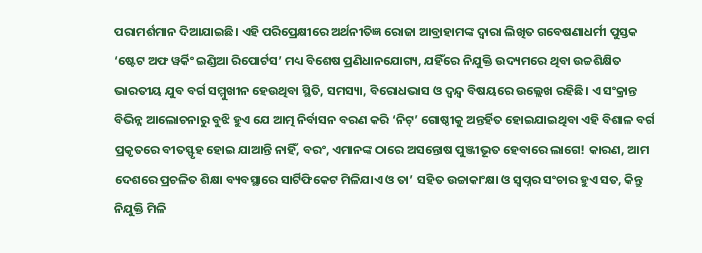ପରାମର୍ଶମାନ ଦିଆଯାଇଛି। ଏହି ପରିପ୍ରେକ୍ଷୀରେ ଅର୍ଥନୀତିଜ୍ଞ ରୋଜା ଆବ୍ରାହାମଙ୍କ ଦ୍ବାରା ଲିଖିତ ଗବେଷଣାଧର୍ମୀ ପୁସ୍ତକ ‘ଷ୍ଟେଟ ଅଫ ୱର୍କିଂ ଇଣ୍ଡିଆ ରିପୋର୍ଟସ’ ମଧ୍ୟ ବିଶେଷ ପ୍ରଣିଧାନଯୋଗ୍ୟ, ଯହିଁରେ ନିଯୁକ୍ତି ଉଦ୍ୟମରେ ଥିବା ଉଚ୍ଚଶିକ୍ଷିତ ଭାରତୀୟ ଯୁବ ବର୍ଗ ସମ୍ମୁଖୀନ ହେଉଥିବା ସ୍ଥିତି, ସମସ୍ୟା, ବିରୋଧଭାସ ଓ ଦ୍ବନ୍ଦ୍ବ ବିଷୟରେ ଉଲ୍ଲେଖ ରହିଛି। ଏ ସଂକ୍ରାନ୍ତ ବିଭିନ୍ନ ଆଲୋଚନାରୁ ବୁଝି ହୁଏ ଯେ ଆତ୍ମ ନିର୍ବାସନ ବରଣ କରି ‘ନିଟ୍’ ଗୋଷ୍ଠୀକୁ ଅନ୍ତର୍ହିତ ହୋଇଯାଇଥିବା ଏହି ବିଶାଳ ବର୍ଗ ପ୍ରକୃତରେ ବୀତସ୍ଫୃହ ହୋଇ ଯାଆନ୍ତି ନାହିଁ, ବରଂ, ଏମାନଙ୍କ ଠାରେ ଅସନ୍ତୋଷ ପୁଞ୍ଜୀଭୂତ ହେବାରେ ଲାଗେ! କାରଣ, ଆମ ଦେଶରେ ପ୍ରଚଳିତ ଶିକ୍ଷା ବ୍ୟବସ୍ଥାରେ ସାର୍ଟିଫିକେଟ ମିଳିଯାଏ ଓ ତା’ ସହିତ ଉଚ୍ଚାକାଂକ୍ଷା ଓ ସ୍ବପ୍ନର ସଂଚାର ହୁଏ ସତ, କିନ୍ତୁ ନିଯୁକ୍ତି ମିଳି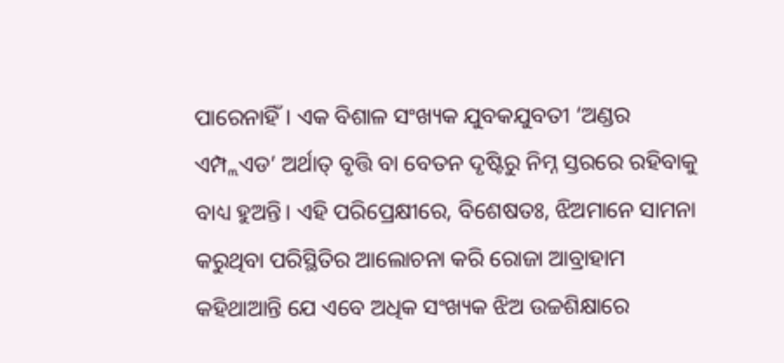ପାରେନାହିଁ। ଏକ ବିଶାଳ ସଂଖ୍ୟକ ଯୁବକଯୁବତୀ ‘ଅଣ୍ଡର ଏମ୍ପ୍ଲଏଡ’ ଅର୍ଥାତ୍ ବୃତ୍ତି ବା ବେତନ ଦୃଷ୍ଟିରୁ ନିମ୍ନ ସ୍ତରରେ ରହିବାକୁ ବାଧ୍ୟ ହୁଅନ୍ତି। ଏହି ପରିପ୍ରେକ୍ଷୀରେ, ବିଶେଷତଃ, ଝିଅମାନେ ସାମନା କରୁଥିବା ପରିସ୍ଥିତିର ଆଲୋଚନା କରି ରୋଜା ଆବ୍ରାହାମ କହିଥାଆନ୍ତି ଯେ ଏବେ ଅଧିକ ସଂଖ୍ୟକ ଝିଅ ଉଚ୍ଚଶିକ୍ଷାରେ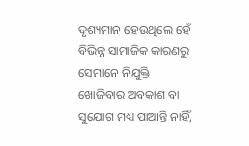ଦୃଶ୍ୟମାନ ହେଉଥିଲେ ହେଁ ବିଭିନ୍ନ ସାମାଜିକ କାରଣରୁ ସେମାନେ ନିଯୁକ୍ତି ଖୋଜିବାର ଅବକାଶ ବା ସୁଯୋଗ ମଧ୍ୟ ପାଆନ୍ତି ନାହିଁ,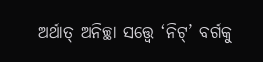ଅର୍ଥାତ୍ ଅନିଚ୍ଛା ସତ୍ତ୍ବେ ‘ନିଟ୍’ ବର୍ଗକୁ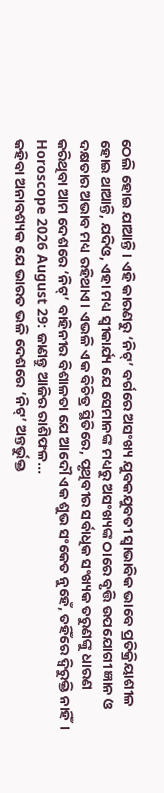ଠେଲି ହୋଇ ଯାଆନ୍ତି। ଏହି କାରଣରୁ ‘ନିଟ୍’ ବର୍ଗରେ ଅସଂଖ୍ୟ ଯୁବକଯୁବତୀ ସ୍ବାଭାବିକ ଭାବେ ପ୍ରତିକ୍ରିୟାଶୀଳ ହୋଇ ଥାଆନ୍ତି, ଯଦିଓ, ଏହା ମଧ୍ୟ ସ୍ବୀକାର୍ଯ୍ୟ ଯେ ସେମାନଙ୍କ ମଧ୍ୟରୁ ଅସଂଖ୍ୟଙ୍କ ଠାରେ ବୃତ୍ତି ଉପଯୋଗୀ ଜ୍ଞାନ ଓ ଦକ୍ଷତାର ଅଭାବ ମଧ୍ୟ ରହିଥାଏ। ଏଭଳି ଏକ ବିଚିତ୍ର ସ୍ଥିତିରେ, ପୃଥିବୀର ସର୍ବାଧିକ ସଂଖ୍ୟକ ତରୁଣଙ୍କୁ ଧାରଣ କରିଥିବା ଆମ ଦେଶରେ ‘ନିଟ୍’ ବାହିନୀର ବିଶାଳତା ଯେ ଆଦୌ ଏକ ଶୁଭ ସଂକେତ ନୁହେଁ, ତହିଁରେ ଦ୍ବିରୁକ୍ତି ନାହିଁ।
Horoscope 2026 August 29: ଜାଣନ୍ତୁ ଆଜିର ରାଶିଫଳ...
କହିବା ଅନାବଶ୍ୟକ ଯେ ଭାରତ ଭଳି ଦେଶରେ ‘ନିଟ୍’ ଅନ୍ତର୍ଭୁକ୍ତ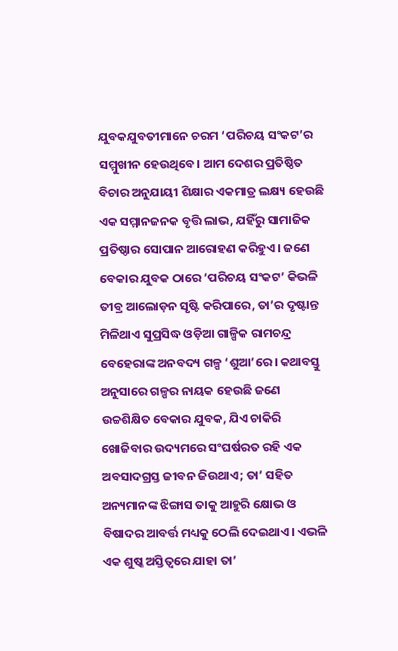ଯୁବକଯୁବତୀମାନେ ଚରମ ‘ପରିଚୟ ସଂକଟ’ର ସମ୍ମୁଖୀନ ହେଉଥିବେ। ଆମ ଦେଶର ପ୍ରତିଷ୍ଠିତ ବିଚାର ଅନୁଯାୟୀ ଶିକ୍ଷାର ଏକମାତ୍ର ଲକ୍ଷ୍ୟ ହେଉଛି ଏକ ସମ୍ମାନଜନକ ବୃତ୍ତି ଲାଭ, ଯହିଁରୁ ସାମାଜିକ ପ୍ରତିଷ୍ଠାର ସୋପାନ ଆରୋହଣ କରିହୁଏ। ଜଣେ ବେକାର ଯୁବକ ଠାରେ ‘ପରିଚୟ ସଂକଟ’ କିଭଳି ତୀବ୍ର ଆଲୋଡ଼ନ ସୃଷ୍ଟି କରିପାରେ, ତା’ର ଦୃଷ୍ଟାନ୍ତ ମିଳିଥାଏ ସୁପ୍ରସିଦ୍ଧ ଓଡ଼ିଆ ଗାଳ୍ପିକ ରାମଚନ୍ଦ୍ର ବେହେରାଙ୍କ ଅନବଦ୍ୟ ଗଳ୍ପ ‘ଶୁଆ’ରେ। କଥାବସ୍ତୁ ଅନୁସାରେ ଗଳ୍ପର ନାୟକ ହେଉଛି ଜଣେ ଉଚ୍ଚଶିକ୍ଷିତ ବେକାର ଯୁବକ, ଯିଏ ଚାକିରି ଖୋଜିବାର ଉଦ୍ୟମରେ ସଂଘର୍ଷରତ ରହି ଏକ ଅବସାଦଗ୍ରସ୍ତ ଜୀବନ ଜିଉଥାଏ; ତା’ ସହିତ ଅନ୍ୟମାନଙ୍କ ଝିଙ୍ଗାସ ତାକୁ ଆହୁରି କ୍ଷୋଭ ଓ ବିଷାଦର ଆବର୍ତ୍ତ ମଧ୍ୟକୁ ଠେଲି ଦେଇଥାଏ। ଏଭଳି ଏକ ଶୁଷ୍କ ଅସ୍ତିତ୍ବରେ ଯାହା ତା’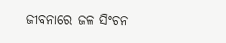ଜୀବନାରେ ଜଳ ସିଂଚନ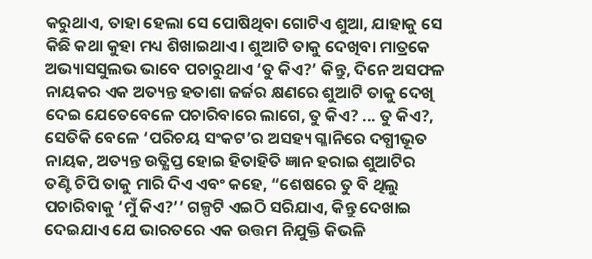କରୁଥାଏ, ତାହା ହେଲା ସେ ପୋଷିଥିବା ଗୋଟିଏ ଶୁଆ, ଯାହାକୁ ସେ କିଛି କଥା କୁହା ମଧ୍ୟ ଶିଖାଇଥାଏ। ଶୁଆଟି ତାକୁ ଦେଖିବା ମାତ୍ରକେ ଅଭ୍ୟାସସୁଲଭ ଭାବେ ପଚାରୁଥାଏ ‘ତୁ କିଏ?’ କିନ୍ତୁ, ଦିନେ ଅସଫଳ ନାୟକର ଏକ ଅତ୍ୟନ୍ତ ହତାଶା ଜର୍ଜର କ୍ଷଣରେ ଶୁଆଟି ତାକୁ ଦେଖି ଦେଇ ଯେତେବେଳେ ପଚାରିବାରେ ଲାଗେ, ତୁ କିଏ? ... ତୁ କିଏ?, ସେତିକି ବେଳେ ‘ପରିଚୟ ସଂକଟ’ର ଅସହ୍ୟ ଗ୍ଳାନିରେ ଦଗ୍ଧୀଭୂତ ନାୟକ, ଅତ୍ୟନ୍ତ ଉତ୍କ୍ଷିପ୍ତ ହୋଇ ହିତାହିତି ଜ୍ଞାନ ହରାଇ ଶୁଆଟିର ତଣ୍ଟି ଚିପି ତାକୁ ମାରି ଦିଏ ଏବଂ କହେ, “ଶେଷରେ ତୁ ବି ଥିଲୁ ପଚାରିବାକୁ ‘ମୁଁ କିଏ?’’ ଗଳ୍ପଟି ଏଇଠି ସରିଯାଏ, କିନ୍ତୁ ଦେଖାଇ ଦେଇଯାଏ ଯେ ଭାରତରେ ଏକ ଉତ୍ତମ ନିଯୁକ୍ତି କିଭଳି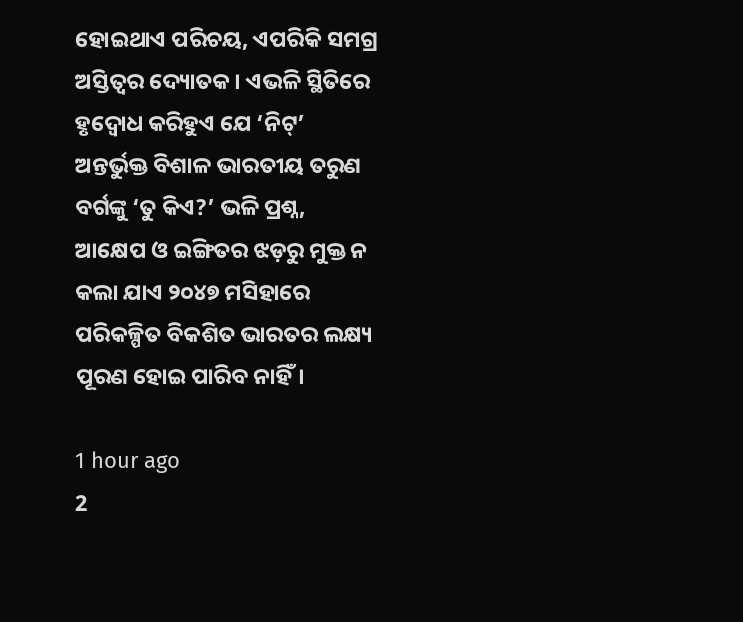ହୋଇଥାଏ ପରିଚୟ, ଏପରିକି ସମଗ୍ର ଅସ୍ତିତ୍ବର ଦ୍ୟୋତକ। ଏଭଳି ସ୍ଥିତିରେ ହୃଦ୍ବୋଧ କରିହୁଏ ଯେ ‘ନିଟ୍’ ଅନ୍ତର୍ଭୁକ୍ତ ବିଶାଳ ଭାରତୀୟ ତରୁଣ ବର୍ଗଙ୍କୁ ‘ତୁ କିଏ?’ ଭଳି ପ୍ରଶ୍ନ, ଆକ୍ଷେପ ଓ ଇଙ୍ଗିତର ଝଡ଼ରୁ ମୁକ୍ତ ନ କଲା ଯାଏ ୨୦୪୭ ମସିହାରେ ପରିକଳ୍ପିତ ବିକଶିତ ଭାରତର ଲକ୍ଷ୍ୟ ପୂରଣ ହୋଇ ପାରିବ ନାହିଁ।

1 hour ago
2